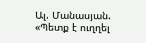Ալ. Մանասյան. «Պետք է ուղղել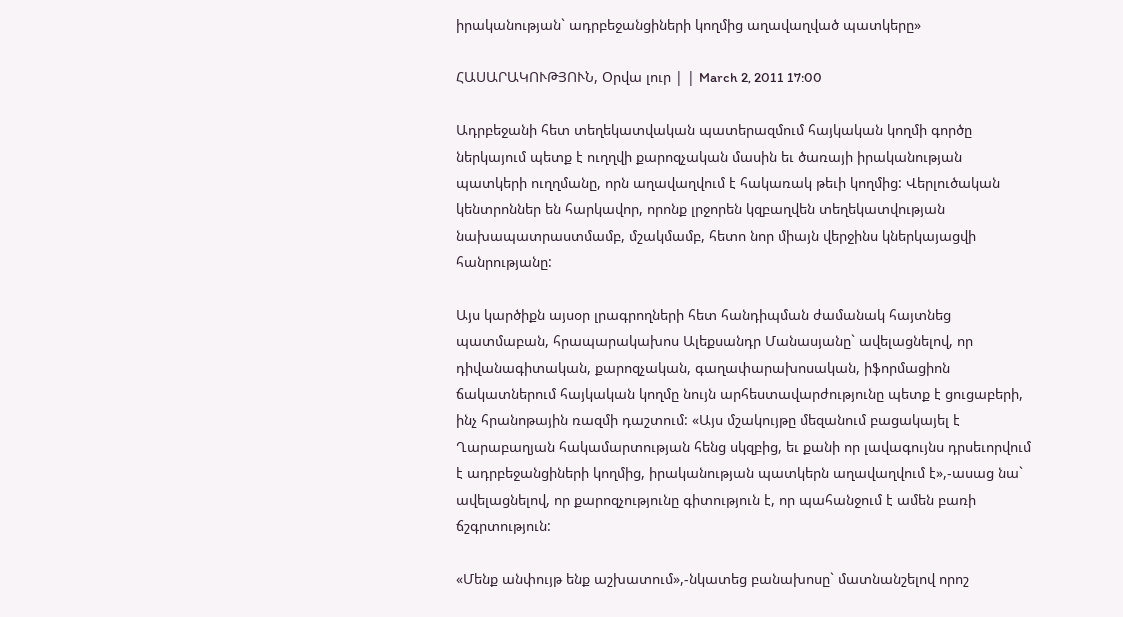իրականության` ադրբեջանցիների կողմից աղավաղված պատկերը»

ՀԱՍԱՐԱԿՈՒԹՅՈՒՆ, Օրվա լուր | | March 2, 2011 17:00

Ադրբեջանի հետ տեղեկատվական պատերազմում հայկական կողմի գործը ներկայում պետք է ուղղվի քարոզչական մասին եւ ծառայի իրականության պատկերի ուղղմանը, որն աղավաղվում է հակառակ թեւի կողմից: Վերլուծական կենտրոններ են հարկավոր, որոնք լրջորեն կզբաղվեն տեղեկատվության նախապատրաստմամբ, մշակմամբ, հետո նոր միայն վերջինս կներկայացվի հանրությանը:

Այս կարծիքն այսօր լրագրողների հետ հանդիպման ժամանակ հայտնեց պատմաբան, հրապարակախոս Ալեքսանդր Մանասյանը` ավելացնելով, որ դիվանագիտական, քարոզչական, գաղափարախոսական, իֆորմացիոն ճակատներում հայկական կողմը նույն արհեստավարժությունը պետք է ցուցաբերի, ինչ հրանոթային ռազմի դաշտում: «Այս մշակույթը մեզանում բացակայել է Ղարաբաղյան հակամարտության հենց սկզբից, եւ քանի որ լավագույնս դրսեւորվում է ադրբեջանցիների կողմից, իրականության պատկերն աղավաղվում է»,-ասաց նա` ավելացնելով, որ քարոզչությունը գիտություն է, որ պահանջում է ամեն բառի ճշգրտություն:

«Մենք անփույթ ենք աշխատում»,-նկատեց բանախոսը` մատնանշելով որոշ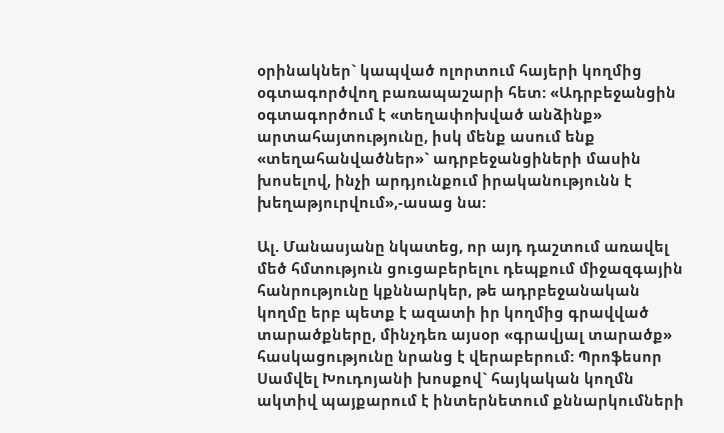օրինակներ` կապված ոլորտում հայերի կողմից օգտագործվող բառապաշարի հետ: «Ադրբեջանցին օգտագործում է «տեղափոխված անձինք» արտահայտությունը, իսկ մենք ասում ենք «տեղահանվածներ»` ադրբեջանցիների մասին խոսելով, ինչի արդյունքում իրականությունն է խեղաթյուրվում»,-ասաց նա:

Ալ. Մանասյանը նկատեց, որ այդ դաշտում առավել մեծ հմտություն ցուցաբերելու դեպքում միջազգային հանրությունը կքննարկեր, թե ադրբեջանական կողմը երբ պետք է ազատի իր կողմից գրավված տարածքները, մինչդեռ այսօր «գրավյալ տարածք» հասկացությունը նրանց է վերաբերում: Պրոֆեսոր Սամվել Խուդոյանի խոսքով` հայկական կողմն ակտիվ պայքարում է ինտերնետում քննարկումների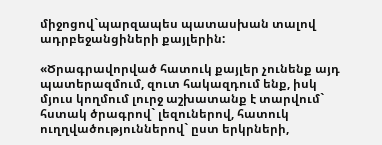միջոցով`պարզապես պատասխան տալով ադրբեջանցիների քայլերին:

«Ծրագրավորված հատուկ քայլեր չունենք այդ պատերազմում, զուտ հակազդում ենք, իսկ մյուս կողմում լուրջ աշխատանք է տարվում` հստակ ծրագրով` լեզուներով, հատուկ ուղղվածություններով` ըստ երկրների,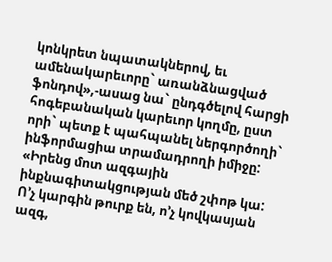կոնկրետ նպատակներով, եւ ամենակարեւորը` առանձնացված ֆոնդով»,-ասաց նա` ընդգծելով հարցի հոգեբանական կարեւոր կողմը, ըստ որի` պետք է պահպանել ներգործողի` ինֆորմացիա տրամադրողի իմիջը: «Իրենց մոտ ազգային ինքնագիտակցության մեծ շփոթ կա: Ո’չ կարգին թուրք են, ո’չ կովկասյան ազգ,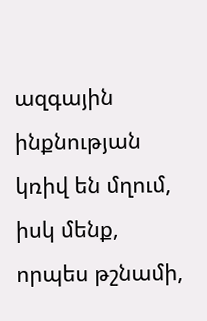ազգային ինքնության կռիվ են մղում, իսկ մենք, որպես թշնամի,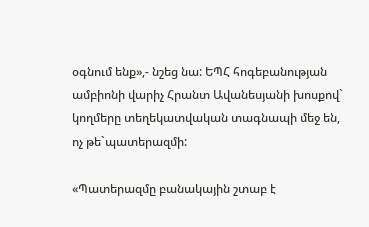օգնում ենք»,- նշեց նա: ԵՊՀ հոգեբանության ամբիոնի վարիչ Հրանտ Ավանեսյանի խոսքով` կողմերը տեղեկատվական տագնապի մեջ են, ոչ թե`պատերազմի:

«Պատերազմը բանակային շտաբ է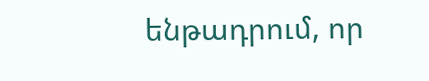ենթադրում, որ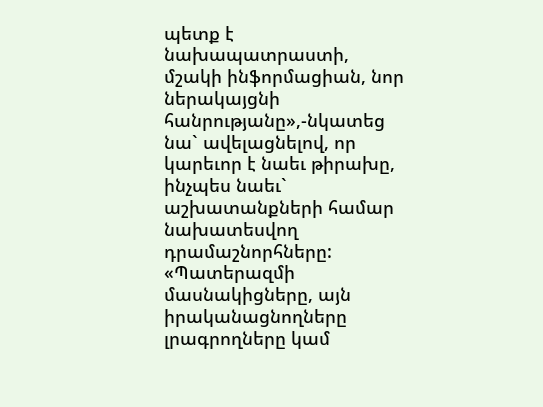պետք է նախապատրաստի, մշակի ինֆորմացիան, նոր ներակայցնի հանրությանը»,-նկատեց նա` ավելացնելով, որ կարեւոր է նաեւ թիրախը, ինչպես նաեւ` աշխատանքների համար նախատեսվող դրամաշնորհները: «Պատերազմի մասնակիցները, այն իրականացնողները լրագրողները կամ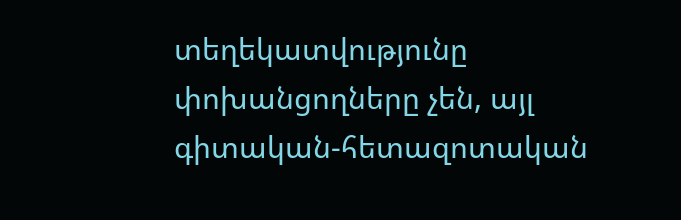տեղեկատվությունը փոխանցողները չեն, այլ գիտական-հետազոտական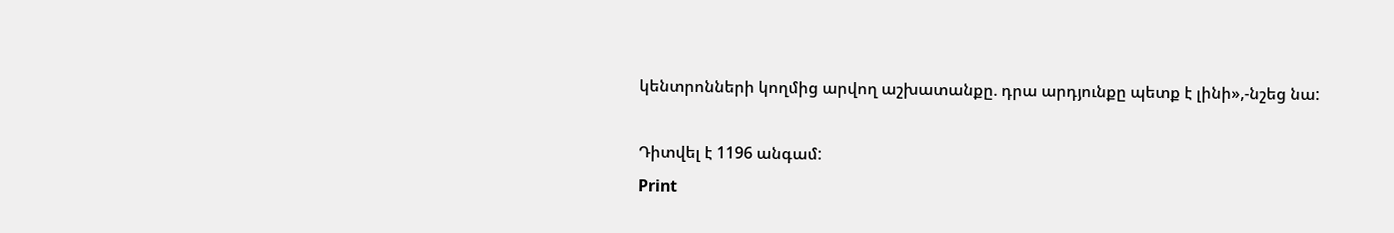կենտրոնների կողմից արվող աշխատանքը. դրա արդյունքը պետք է լինի»,-նշեց նա:

Դիտվել է 1196 անգամ:
Print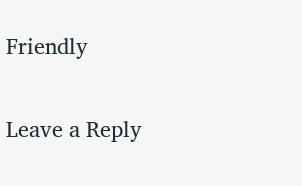Friendly

Leave a Reply